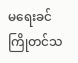မရေးခင်ကြိုတင်သ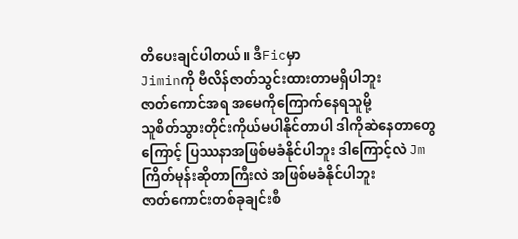တိပေးချင်ပါတယ်။ ဒီFicမှာ
Jiminကို ဗီလိန်ဇာတ်သွင်းထားတာမရှိပါဘူး
ဇာတ်ကောင်အရ အမေကိုကြောက်နေရသူမို့
သူစိတ်သွားတိုင်းကိုယ်မပါနိုင်တာပါ ဒါကိုဆဲနေတာတွေကြောင့် ပြဿနာအဖြစ်မခံနိုင်ပါဘူး ဒါကြောင့်လဲ Jmကြိတ်မုန်းဆိုတာကြီးလဲ အဖြစ်မခံနိုင်ပါဘူး
ဇာတ်ကောင်းတစ်ခုချင်းစီ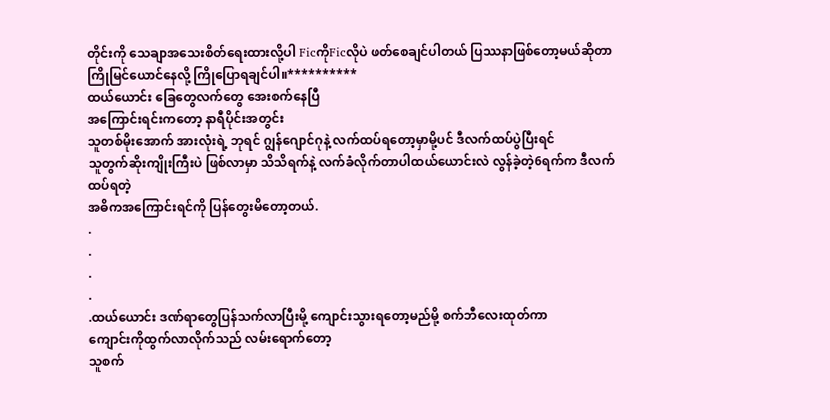တိုင်းကို သေချာအသေးစိတ်ရေးထားလို့ပါ FicကိုFicလိုပဲ ဖတ်စေချင်ပါတယ် ပြဿနာဖြစ်တော့မယ်ဆိုတာ ကြိုမြင်ယောင်နေလို့ ကြိုပြောရချင်ပါ။**********
ထယ်ယောင်း ခြေတွေလက်တွေ အေးစက်နေပြီ
အကြောင်းရင်းကတော့ နာရီပိုင်းအတွင်း
သူတစ်မိုးအောက် အားလုံးရဲ့ ဘုရင် ဂျွန်ဂျောင်ဂုနဲ့ လက်ထပ်ရတော့မှာမို့ပင် ဒီလက်ထပ်ပွဲပြီးရင်
သူတွက်ဆိုးကျိုးကြီးပဲ ဖြစ်လာမှာ သိသိရက်နဲ့ လက်ခံလိုက်တာပါထယ်ယောင်းလဲ လွန်ခဲ့တဲ့6ရက်က ဒီလက်ထပ်ရတဲ့
အဓိကအကြောင်းရင်ကို ပြန်တွေးမိတော့တယ်.
.
.
.
.
.ထယ်ယောင်း ဒဏ်ရာတွေပြန်သက်လာပြီးမို့ ကျောင်းသွားရတော့မည်မို့ စက်ဘီလေးထုတ်ကာ
ကျောင်းကိုထွက်လာလိုက်သည် လမ်းရောက်တော့
သူစက်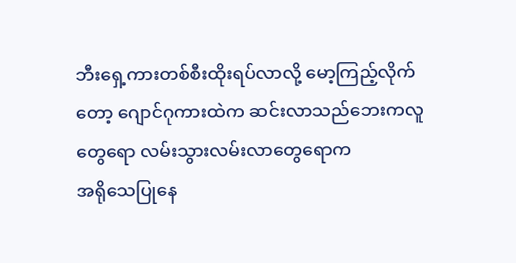ဘီးရှေ့ကားတစ်စီးထိုးရပ်လာလို့ မော့ကြည့်လိုက်တော့ ဂျောင်ဂုကားထဲက ဆင်းလာသည်ဘေးကလူတွေရော လမ်းသွားလမ်းလာတွေရောက
အရိုသေပြုနေ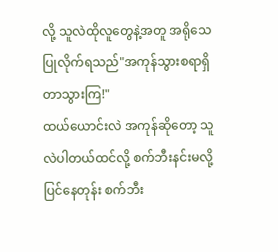လို့ သူလဲထိုလူတွေနဲ့အတူ အရိုသေပြုလိုက်ရသည်"အကုန်သွားစရာရှိတာသွားကြ!"
ထယ်ယောင်းလဲ အကုန်ဆိုတော့ သူလဲပါတယ်ထင်လို့ စက်ဘီးနင်းမလို့ပြင်နေတုန်း စက်ဘီး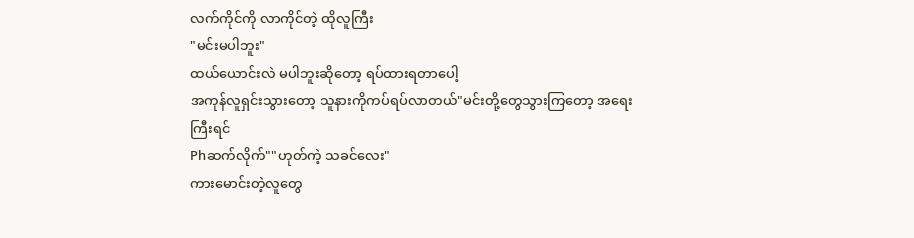လက်ကိုင်ကို လာကိုင်တဲ့ ထိုလူကြီး
"မင်းမပါဘူး"
ထယ်ယောင်းလဲ မပါဘူးဆိုတော့ ရပ်ထားရတာပေါ့
အကုန်လူရှင်းသွားတော့ သူနားကိုကပ်ရပ်လာတယ်"မင်းတို့တွေသွားကြတော့ အရေးကြီးရင်
Phဆက်လိုက်""ဟုတ်ကဲ့ သခင်လေး"
ကားမောင်းတဲ့လူတွေ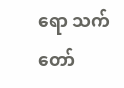ရော သက်တော်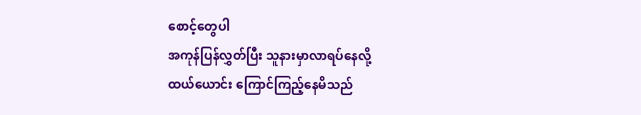စောင့်တွေပါ
အကုန်ပြန်လွှတ်ပြီး သူနားမှာလာရပ်နေလို့
ထယ်ယောင်း ကြောင်ကြည့်နေမိသည်